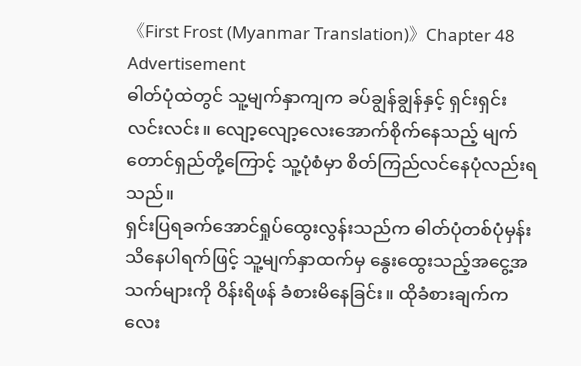《First Frost (Myanmar Translation)》Chapter 48
Advertisement
ဓါတ်ပုံထဲတွင် သူ့မျက်နှာကျက ခပ်ချွန်ချွန်နှင့် ရှင်းရှင်းလင်းလင်း။ လျော့လျော့လေးအောက်စိုက်နေသည့် မျက်တောင်ရှည်တို့ကြောင့် သူ့ပုံစံမှာ စိတ်ကြည်လင်နေပုံလည်းရသည်။
ရှင်းပြရခက်အောင်ရှုပ်ထွေးလွန်းသည်က ဓါတ်ပုံတစ်ပုံမှန်း သိနေပါရက်ဖြင့် သူ့မျက်နှာထက်မှ နွေးထွေးသည့်အငွေ့အသက်များကို ဝိန်းရိဖန် ခံစားမိနေခြင်း။ ထိုခံစားချက်ကလေး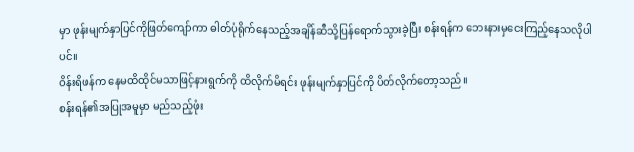မှာ ဖုန်းမျက်နှာပြင်ကိုဖြတ်ကျော်ကာ ဓါတ်ပုံရိုက်နေသည့်အချိန်ဆီသို့ပြန်ရောက်သွားခဲ့ပြီး စန်းရန်က ဘေးနားမှငေးကြည့်နေသလိုပါပင်။
ဝိန်းရိဖန်က နေမထိထိုင်မသာဖြင့်နားရွက်ကို ထိလိုက်မိရင်း ဖုန်းမျက်နှာပြင်ကို ပိတ်လိုက်တော့သည်။
စန်းရန်၏အပြုအမူမှာ မည်သည့်ဖုံး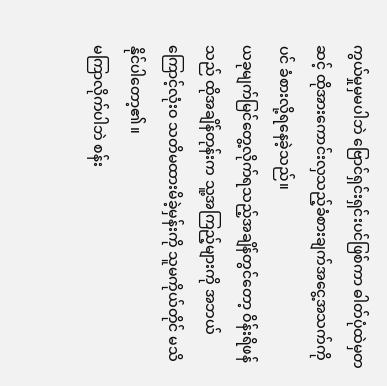ကွယ်မှုမှမပါဘဲ ဗြောင်ရှင်းရှင်းပင်ဖြစ်ကာ ဓါတ်ပုံထဲမှတဆင့် ထိုအားကောင်းလှသည့်ခံစားချက်အငွေ့အသက်ကိုပင် ခံစားလို့ရနေခဲ့သည်။
ယခုမျက်မြင်တွေ့လိုက်ရသည့်အချိန်တွင်တော့ ဝိန်းရိဖန်သည် ထိုအချိန်တုန်းက သူ့အကြည့်များကို အဘယ်ကြောင့်လုံးဝ သတိမထားမိခဲ့မှန်းကို သူမကိုယ်တိုင် မသိနိုင်ပါတော့၏။
မကြာလိုက်ပါဘဲ စန်း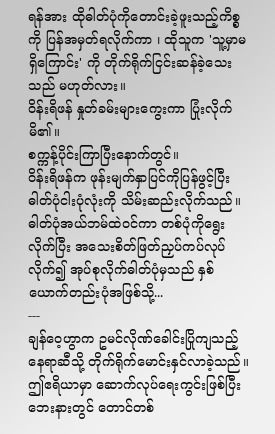ရန်အား ထိုဓါတ်ပုံကိုတောင်းခဲ့ဖူးသည့်ကိစ္စကို ပြန်အမှတ်ရလိုက်ကာ ၊ ထိုသူက 'သူ့မှာမရှိကြောင်း' ကို တိုက်ရိုက်ငြင်းဆန်ခဲ့သေးသည် မဟုတ်လား။
ဝိန်းရိဖန် နှုတ်ခမ်းများကွေးကာ ပြုံးလိုက်မိ၏။
စက္ကန့်ပိုင်းကြာပြီးနောက်တွင်။
ဝိန်းရိဖန်က ဖုန်းမျက်နှာပြင်ကိုပြန်ဖွင့်ပြီး ဓါတ်ပုံငါးပုံလုံးကို သိမ်းဆည်းလိုက်သည်။ ဓါတ်ပုံအယ်ဘမ်ထဲဝင်ကာ တစ်ပုံကိုရွေးလိုက်ပြီး အသေးစိတ်ဖြတ်ညှပ်ကပ်လုပ်လိုက်၍ အုပ်စုလိုက်ဓါတ်ပုံမှသည် နှစ်ယောက်တည်းပုံအဖြစ်သို့...
---
ချန်ဝေ့ဟွာက ဥမင်လိုဏ်ခေါင်းပြိုကျသည့်နေရာဆီသို့ တိုက်ရိုက်မောင်းနှင်လာခဲ့သည်။
ဤဧရိယာမှာ ဆောက်လုပ်ရေးကွင်းဖြစ်ပြီး ဘေးနားတွင် တောင်တစ်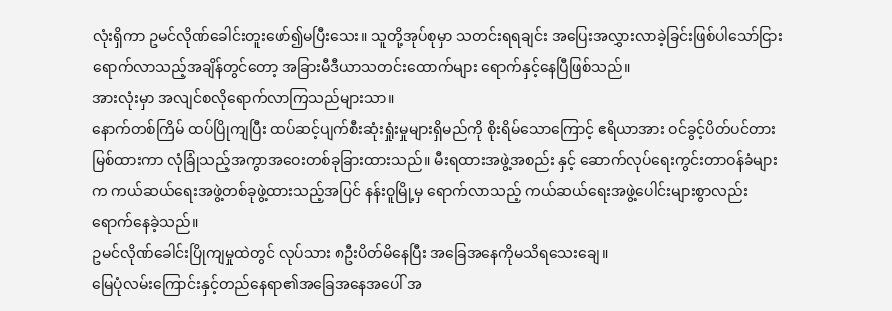လုံးရှိကာ ဥမင်လိုဏ်ခေါင်းတူးဖော်၍မပြီးသေး။ သူတို့အုပ်စုမှာ သတင်းရရချင်း အပြေးအလွှားလာခဲ့ခြင်းဖြစ်ပါသော်ငြား ရောက်လာသည့်အချိန်တွင်တော့ အခြားမီဒီယာသတင်းထောက်များ ရောက်နှင့်နေပြီဖြစ်သည်။
အားလုံးမှာ အလျင်စလိုရောက်လာကြသည်များသာ။
နောက်တစ်ကြိမ် ထပ်ပြိုကျပြီး ထပ်ဆင့်ပျက်စီးဆုံးရှုံးမှုများရှိမည်ကို စိုးရိမ်သောကြောင့် ဧရိယာအား ဝင်ခွင့်ပိတ်ပင်တားမြစ်ထားကာ လုံခြုံသည့်အကွာအဝေးတစ်ခုခြားထားသည်။ မီးရထားအဖွဲ့အစည်း နှင့် ဆောက်လုပ်ရေးကွင်းတာဝန်ခံများက ကယ်ဆယ်ရေးအဖွဲ့တစ်ခုဖွဲ့ထားသည့်အပြင် နန်းဝူမြို့မှ ရောက်လာသည့် ကယ်ဆယ်ရေးအဖွဲ့ပေါင်းများစွာလည်း ရောက်နေခဲ့သည်။
ဥမင်လိုဏ်ခေါင်းပြိုကျမှုထဲတွင် လုပ်သား ၈ဦးပိတ်မိနေပြီး အခြေအနေကိုမသိရသေးချေ။
မြေပုံလမ်းကြောင်းနှင့်တည်နေရာ၏အခြေအနေအပေါ် အ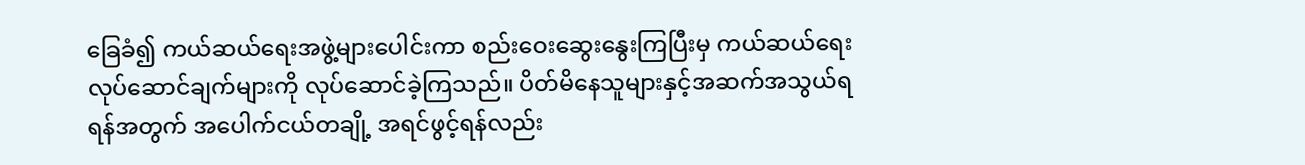ခြေခံ၍ ကယ်ဆယ်ရေးအဖွဲ့များပေါင်းကာ စည်းဝေးဆွေးနွေးကြပြီးမှ ကယ်ဆယ်ရေးလုပ်ဆောင်ချက်များကို လုပ်ဆောင်ခဲ့ကြသည်။ ပိတ်မိနေသူများနှင့်အဆက်အသွယ်ရရန်အတွက် အပေါက်ငယ်တချို့ အရင်ဖွင့်ရန်လည်း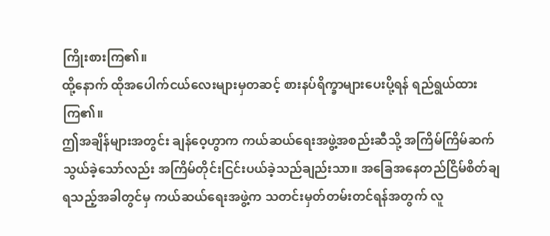ကြိုးစားကြ၏။
ထို့နောက် ထိုအပေါက်ငယ်လေးများမှတဆင့် စားနပ်ရိက္ခာများပေးပို့ရန် ရည်ရွယ်ထားကြ၏။
ဤအချိန်များအတွင်း ချန်ဝေ့ဟွာက ကယ်ဆယ်ရေးအဖွဲ့အစည်းဆီသို့ အကြိမ်ကြိမ်ဆက်သွယ်ခဲ့သော်လည်း အကြိမ်တိုင်းငြင်းပယ်ခဲ့သည်ချည်းသာ။ အခြေအနေတည်ငြိမ်စိတ်ချရသည့်အခါတွင်မှ ကယ်ဆယ်ရေးအဖွဲ့က သတင်းမှတ်တမ်းတင်ရန်အတွက် လူ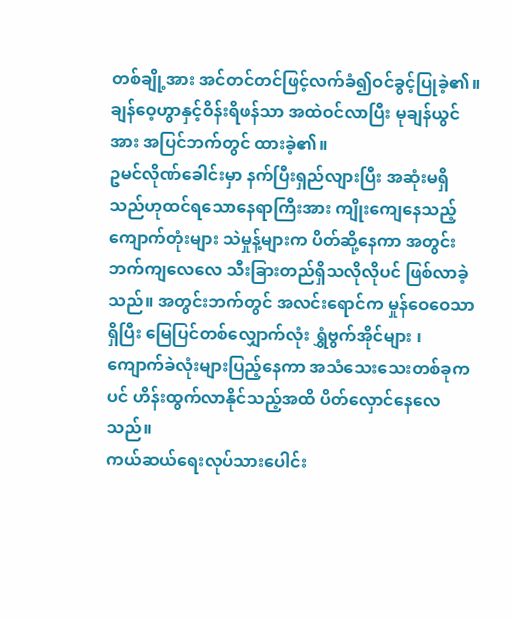တစ်ချို့အား အင်တင်တင်ဖြင့်လက်ခံ၍ဝင်ခွင့်ပြုခဲ့၏။
ချန်ဝေ့ဟွာနှင့်ဝိန်းရိဖန်သာ အထဲဝင်လာပြီး မုချန်ယွင်အား အပြင်ဘက်တွင် ထားခဲ့၏။
ဥမင်လိုဏ်ခေါင်းမှာ နက်ပြီးရှည်လျားပြီး အဆုံးမရှိသည်ဟုထင်ရသောနေရာကြီးအား ကျိုးကျေနေသည့်ကျောက်တုံးများ သဲမှုန့်များက ပိတ်ဆို့နေကာ အတွင်းဘက်ကျလေလေ သီးခြားတည်ရှိသလိုလိုပင် ဖြစ်လာခဲ့သည်။ အတွင်းဘက်တွင် အလင်းရောင်က မှုန်ဝေဝေသာရှိပြီး မြေပြင်တစ်လျှောက်လုံး ရွှံဗွက်အိုင်များ ၊ ကျောက်ခဲလုံးများပြည့်နေကာ အသံသေးသေးတစ်ခုကပင် ဟိန်းထွက်လာနိုင်သည့်အထိ ပိတ်လှောင်နေလေသည်။
ကယ်ဆယ်ရေးလုပ်သားပေါင်း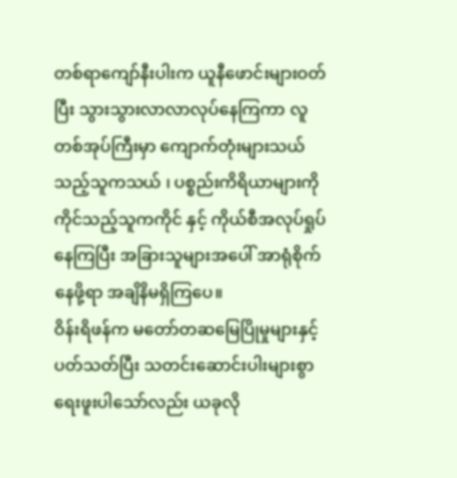တစ်ရာကျော်နီးပါးက ယူနီဖောင်းများဝတ်ပြီး သွားသွားလာလာလုပ်နေကြကာ လူတစ်အုပ်ကြီးမှာ ကျောက်တုံးများသယ်သည့်သူကသယ် ၊ ပစ္စည်းကိရိယာများကို ကိုင်သည့်သူကကိုင် နှင့် ကိုယ်စီအလုပ်ရှုပ်နေကြပြီး အခြားသူများအပေါ် အာရုံစိုက်နေဖို့ရာ အချိနိမရှိကြပေ။
ဝိန်းရိဖန်က မတော်တဆမြေပြိုမှုများနှင့်ပတ်သတ်ပြီး သတင်းဆောင်းပါးများစွာရေးဖူးပါသော်လည်း ယခုလို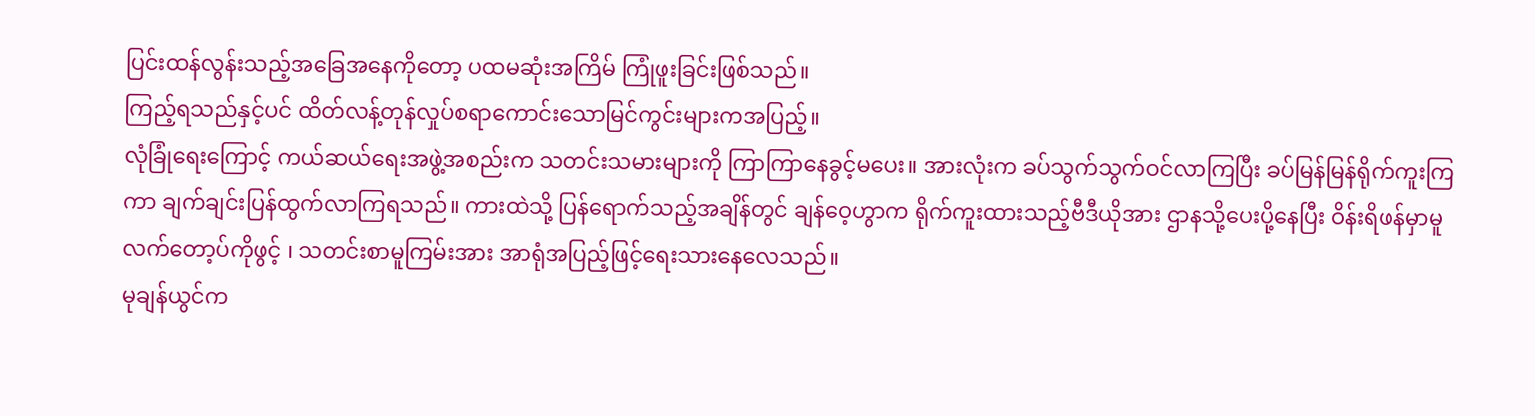ပြင်းထန်လွန်းသည့်အခြေအနေကိုတော့ ပထမဆုံးအကြိမ် ကြုံဖူးခြင်းဖြစ်သည်။
ကြည့်ရသည်နှင့်ပင် ထိတ်လန့်တုန်လှုပ်စရာကောင်းသောမြင်ကွင်းများကအပြည့်။
လုံခြုံရေးကြောင့် ကယ်ဆယ်ရေးအဖွဲ့အစည်းက သတင်းသမားများကို ကြာကြာနေခွင့်မပေး။ အားလုံးက ခပ်သွက်သွက်ဝင်လာကြပြီး ခပ်မြန်မြန်ရိုက်ကူးကြကာ ချက်ချင်းပြန်ထွက်လာကြရသည်။ ကားထဲသို့ ပြန်ရောက်သည့်အချိန်တွင် ချန်ဝေ့ဟွာက ရိုက်ကူးထားသည့်ဗီဒီယိုအား ဌာနသို့ပေးပို့နေပြီး ဝိန်းရိဖန်မှာမူ လက်တော့ပ်ကိုဖွင့် ၊ သတင်းစာမူကြမ်းအား အာရုံအပြည့်ဖြင့်ရေးသားနေလေသည်။
မုချန်ယွင်က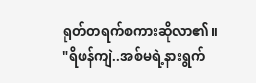ရုတ်တရက်စကားဆိုလာ၏။
"ရိဖန်ကျဲ..အစ်မရဲ့နားရွက်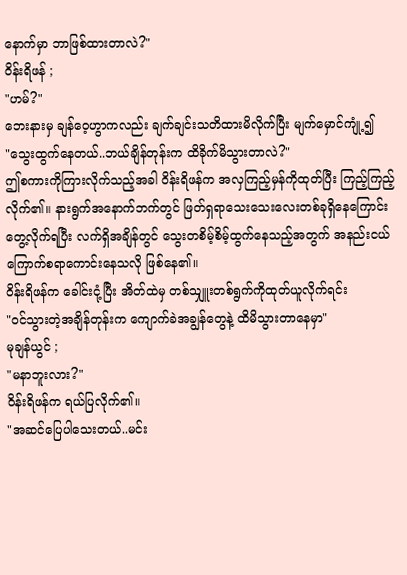နောက်မှာ ဘာဖြစ်ထားတာလဲ?"
ဝိန်းရိဖန် ;
"ဟမ်?"
ဘေးနားမှ ချန်ဝေ့ဟွာကလည်း ချက်ချင်းသတိထားမိလိုက်ပြီး မျက်မှောင်ကျုံ့၍
"သွေးထွက်နေတယ်..ဘယ်ချိန်တုန်းက ထိခိုက်မိသွားတာလဲ?"
ဤစကားကိုကြားလိုက်သည့်အခါ ဝိန်းရိဖန်က အလှကြည့်မှန်ကိုထုတ်ပြီး ကြည့်ကြည့်လိုက်၏။ နားရွက်အနောက်ဘက်တွင် ဖြတ်ရှရာသေးသေးလေးတစ်ခုရှိနေကြောင်း တွေ့လိုက်ရပြီး လက်ရှိအချိန်တွင် သွေးတစိမ့်စိမ့်ထွက်နေသည့်အတွက် အနည်းငယ်ကြောက်စရာကောင်းနေသလို ဖြစ်နေ၏။
ဝိန်းရိဖန်က ခေါင်းငုံ့ပြီး အိတ်ထဲမှ တစ်သျှူးတစ်ရွက်ကိုထုတ်ယူလိုက်ရင်း
"ဝင်သွားတဲ့အချိန်တုန်းက ကျောက်ခဲအချွန်တွေနဲ့ ထိမိသွားတာနေမှာ"
မုချန်ယွင် ;
"မနာဘူးလား?"
ဝိန်းရိဖန်က ရယ်ပြလိုက်၏။
"အဆင်ပြေပါသေးတယ်..မင်း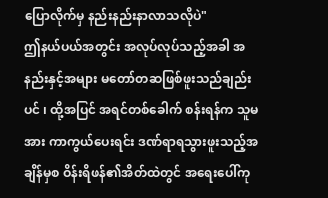ပြောလိုက်မှ နည်းနည်းနာလာသလိုပဲ"
ဤနယ်ပယ်အတွင်း အလုပ်လုပ်သည့်အခါ အနည်းနှင့်အများ မတော်တဆဖြစ်ဖူးသည်ချည်းပင် ၊ ထို့အပြင် အရင်တစ်ခေါက် စန်းရန်က သူမအား ကာကွယ်ပေးရင်း ဒဏ်ရာရသွားဖူးသည့်အချိန်မှစ ဝိန်းရိဖန်၏အိတ်ထဲတွင် အရေးပေါ်ကု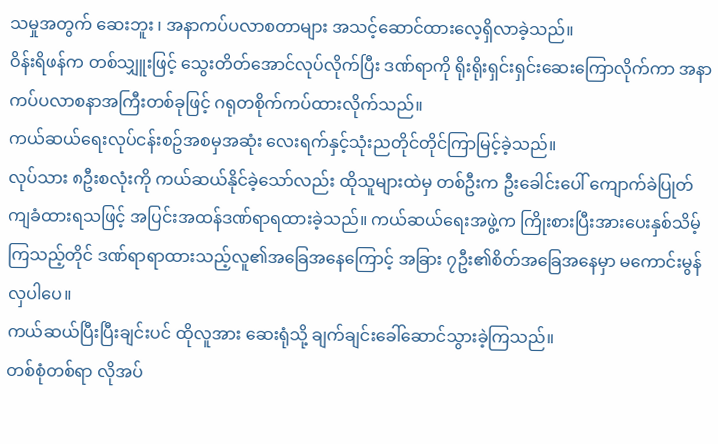သမှုအတွက် ဆေးဘူး ၊ အနာကပ်ပလာစတာများ အသင့်ဆောင်ထားလေ့ရှိလာခဲ့သည်။
ဝိန်းရိဖန်က တစ်သျှူးဖြင့် သွေးတိတ်အောင်လုပ်လိုက်ပြီး ဒဏ်ရာကို ရိုးရိုးရှင်းရှင်းဆေးကြောလိုက်ကာ အနာကပ်ပလာစနာအကြီးတစ်ခုဖြင့် ဂရုတစိုက်ကပ်ထားလိုက်သည်။
ကယ်ဆယ်ရေးလုပ်ငန်းစဥ်အစမှအဆုံး လေးရက်နှင့်သုံးညတိုင်တိုင်ကြာမြင့်ခဲ့သည်။
လုပ်သား ၈ဦးစလုံးကို ကယ်ဆယ်နိုင်ခဲ့သော်လည်း ထိုသူများထဲမှ တစ်ဦးက ဦးခေါင်းပေါ် ကျောက်ခဲပြုတ်ကျခံထားရသဖြင့် အပြင်းအထန်ဒဏ်ရာရထားခဲ့သည်။ ကယ်ဆယ်ရေးအဖွဲ့က ကြိုးစားပြီးအားပေးနှစ်သိမ့်ကြသည့်တိုင် ဒဏ်ရာရာထားသည့်လူ၏အခြေအနေကြောင့် အခြား ၇ဦး၏စိတ်အခြေအနေမှာ မကောင်းမွန်လှပါပေ။
ကယ်ဆယ်ပြီးပြီးချင်းပင် ထိုလူအား ဆေးရုံသို့ ချက်ချင်းခေါ်ဆောင်သွားခဲ့ကြသည်။
တစ်စုံတစ်ရာ လိုအပ်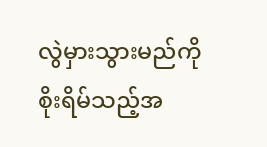လွဲမှားသွားမည်ကိုစိုးရိမ်သည့်အ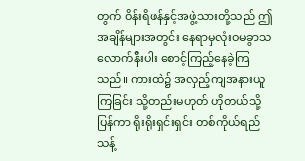တွက် ဝိန်းရိဖန်နှင့်အဖွဲ့သားတို့သည် ဤအချိန်များအတွင်း နေရာမှလုံးဝမခွာသလောက်နီးပါး စောင့်ကြည့်နေခဲ့ကြသည်။ ကားထဲ၌ အလှည့်ကျအနားယူကြခြင်း သို့တည်းမဟုတ် ဟိုတယ်သို့ပြန်ကာ ရိုးရိုးရှင်းရှင်း တစ်ကိုယ်ရည်သန့်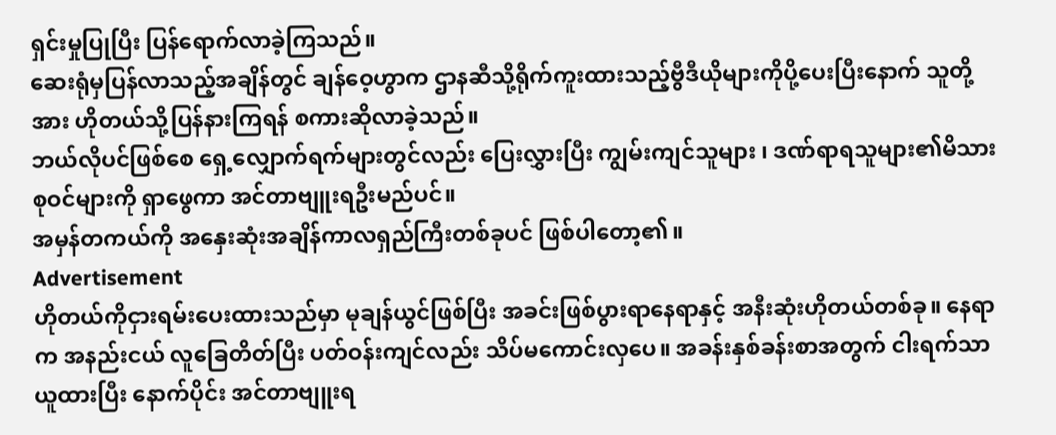ရှင်းမှုပြုပြီး ပြန်ရောက်လာခဲ့ကြသည်။
ဆေးရုံမှပြန်လာသည့်အချိန်တွင် ချန်ဝေ့ဟွာက ဌာနဆီသို့ရိုက်ကူးထားသည့်ဗွီဒီယိုများကိုပို့ပေးပြီးနောက် သူတို့အား ဟိုတယ်သို့ပြန်နားကြရန် စကားဆိုလာခဲ့သည်။
ဘယ်လိုပင်ဖြစ်စေ ရှေ့လျှောက်ရက်များတွင်လည်း ပြေးလွှားပြီး ကျွမ်းကျင်သူများ ၊ ဒဏ်ရာရသူများ၏မိသားစုဝင်များကို ရှာဖွေကာ အင်တာဗျူးရဦးမည်ပင်။
အမှန်တကယ်ကို အနှေးဆုံးအချိန်ကာလရှည်ကြီးတစ်ခုပင် ဖြစ်ပါတော့၏။
Advertisement
ဟိုတယ်ကိုငှားရမ်းပေးထားသည်မှာ မုချန်ယွင်ဖြစ်ပြီး အခင်းဖြစ်ပွားရာနေရာနှင့် အနီးဆုံးဟိုတယ်တစ်ခု။ နေရာက အနည်းငယ် လူခြေတိတ်ပြီး ပတ်ဝန်းကျင်လည်း သိပ်မကောင်းလှပေ။ အခန်းနှစ်ခန်းစာအတွက် ငါးရက်သာ ယူထားပြီး နောက်ပိုင်း အင်တာဗျူးရ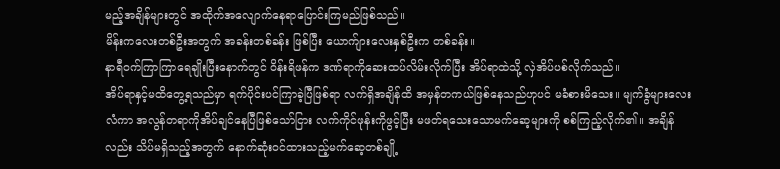မည့်အချိန်များတွင် အထိုက်အလျောက်နေရာပြောင်းကြမည်ဖြစ်သည်။
မိန်းကလေးတစ်ဦးအတွက် အခန်းတစ်ခန်း ဖြစ်ပြီး ယောက်ျားလေးနှစ်ဦးက တစ်ခန်း။
နာရီဝက်ကြာကြာရေချိုးပြီးနောက်တွင် ဝိန်းရိဖန်က ဒဏ်ရာကိုဆေးထပ်လိမ်းလိုက်ပြီး အိပ်ရာထဲသို့ လှဲအိပ်ပစ်လိုက်သည်။
အိပ်ရာနှင့်မထိတွေ့ရသည်မှာ ရက်ပိုင်းပင်ကြာခဲ့ပြီဖြစ်ရာ လက်ရှိအချိန်ထိ အမှန်တကယ်ဖြစ်နေသည်ဟုပင် မခံစားမိသေး။ မျက်ခွံများလေးလံကာ အလွန်တရာကိုအိပ်ချင်နေပြီဖြစ်သော်ငြား လက်ကိုင်ဖုန်းကိုဖွင့်ပြီး မဖတ်ရသေးသောမက်ဆေ့များကို စစ်ကြည့်လိုက်၏။ အချိန်လည်း သိပ်မရှိသည့်အတွက် နောက်ဆုံးဝင်ထားသည့်မက်ဆေ့တစ်ချို့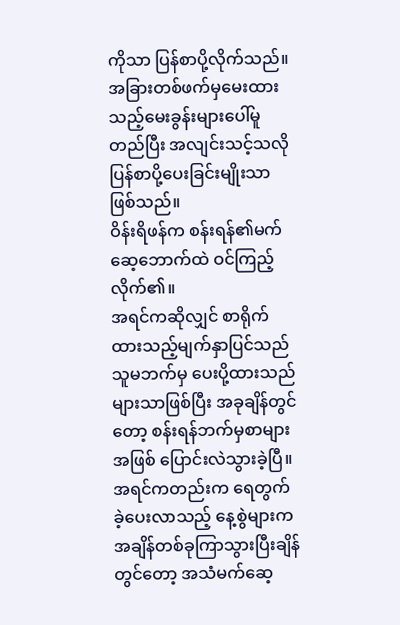ကိုသာ ပြန်စာပို့လိုက်သည်။
အခြားတစ်ဖက်မှမေးထားသည့်မေးခွန်းများပေါ်မူတည်ပြီး အလျင်းသင့်သလို ပြန်စာပို့ပေးခြင်းမျိုးသာဖြစ်သည်။
ဝိန်းရိဖန်က စန်းရန်၏မက်ဆေ့ဘောက်ထဲ ဝင်ကြည့်လိုက်၏။
အရင်ကဆိုလျှင် စာရိုက်ထားသည့်မျက်နှာပြင်သည် သူမဘက်မှ ပေးပို့ထားသည်များသာဖြစ်ပြီး အခုချိန်တွင်တော့ စန်းရန်ဘက်မှစာများအဖြစ် ပြောင်းလဲသွားခဲ့ပြီ။ အရင်ကတည်းက ရေတွက်ခဲ့ပေးလာသည့် နေ့စွဲများက အချိန်တစ်ခုကြာသွားပြီးချိန်တွင်တော့ အသံမက်ဆေ့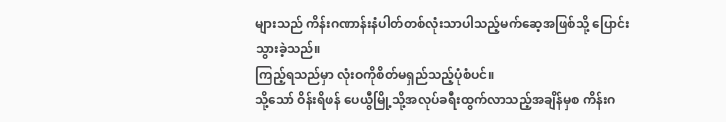များသည် ကိန်းဂဏာန်းနံပါတ်တစ်လုံးသာပါသည့်မက်ဆေ့အဖြစ်သို့ ပြောင်းသွားခဲ့သည်။
ကြည့်ရသည်မှာ လုံးဝကိုစိတ်မရှည်သည့်ပုံစံပင်။
သို့သော် ဝိန်းရိဖန် ပေယွီမြို့သို့အလုပ်ခရီးထွက်လာသည့်အချိန်မှစ ကိန်းဂ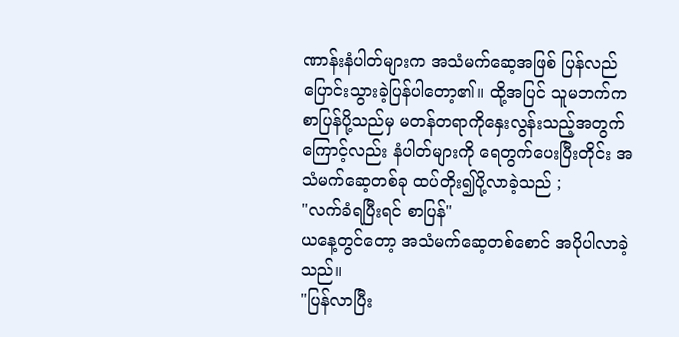ဏာန်းနံပါတ်များက အသံမက်ဆေ့အဖြစ် ပြန်လည်ပြောင်းသွားခဲ့ပြန်ပါတော့၏။ ထို့အပြင် သူမဘက်က စာပြန်ပို့သည်မှ မတန်တရာကိုနှေးလွန်းသည့်အတွက်ကြောင့်လည်း နံပါတ်များကို ရေတွက်ပေးပြီးတိုင်း အသံမက်ဆေ့တစ်ခု ထပ်တိုး၍ပို့လာခဲ့သည် ;
"လက်ခံရပြီးရင် စာပြန်"
ယနေ့တွင်တော့ အသံမက်ဆေ့တစ်စောင် အပိုပါလာခဲ့သည်။
"ပြန်လာပြီး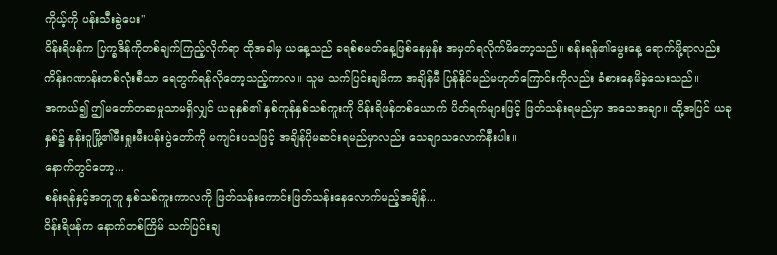ကိုယ့်ကို ပန်းသီးခွဲပေး"
ဝိန်းရိဖန်က ပြက္ခဒိန်ကိုတစ်ချက်ကြည့်လိုက်ရာ ထိုအခါမှ ယနေ့သည် ခရစ်စမတ်နေ့ဖြစ်နေမှန်း အမှတ်ရလိုက်မိတော့သည်။ စန်းရန်၏မွေးနေ့ ရောက်ဖို့ရာလည်း ကိန်းဂဏာန်းတစ်လုံးစီသာ ရေတွက်ရန်လိုတော့သည့်ကာလ။ သူမ သက်ပြင်းချမိကာ အချိန်မီ ပြန်နိုင်မည်မဟုတ်ကြောင်းကိုလည်း ခံစားနေမိခဲ့သေးသည်။
အကယ်၍ ဤမတော်တဆမှုသာမရှိလျှင် ယခုနှစ်၏ နှစ်ကုန်နှစ်သစ်ကူးကို ဝိန်းရိဖန်တစ်ယောက် ပိတ်ရက်များဖြင့် ဖြတ်သန်းရမည်မှာ အသေအချာ။ ထို့အပြင် ယခုနှစ်၌ နန်းဝူမြို့၏မီးရှုးမီးပန်းပွဲတော်ကို မကျင်းပသဖြင့် အချိန်ပိုမဆင်းရမည်မှာလည်း သေချာသလောက်နီးပါး။
နောက်တွင်တော့...
စန်းရန်နှင့်အတူတူ နှစ်သစ်ကူးကာလကို ဖြတ်သန်းကောင်းဖြတ်သန်းနေလောက်မည့်အချိန်...
ဝိန်းရိဖန်က နောက်တစ်ကြိမ် သက်ပြင်းချ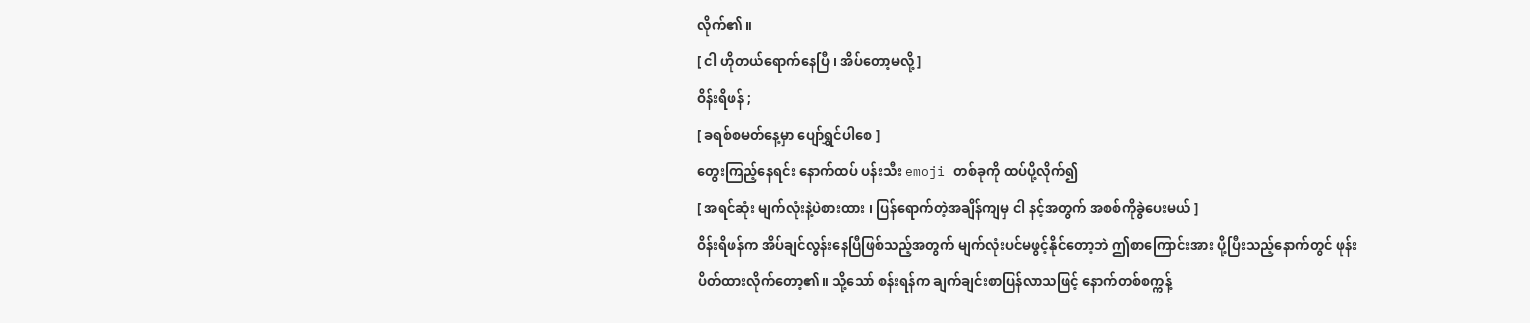လိုက်၏။
[ ငါ ဟိုတယ်ရောက်နေပြီ ၊ အိပ်တော့မလို့ ]
ဝိန်းရိဖန် ;
[ ခရစ်စမတ်နေ့မှာ ပျော်ရွှင်ပါစေ ]
တွေးကြည့်နေရင်း နောက်ထပ် ပန်းသီး emoji တစ်ခုကို ထပ်ပို့လိုက်၍
[ အရင်ဆုံး မျက်လုံးနဲ့ပဲစားထား ၊ ပြန်ရောက်တဲ့အချိန်ကျမှ ငါ နင့်အတွက် အစစ်ကိုခွဲပေးမယ် ]
ဝိန်းရိဖန်က အိပ်ချင်လွန်းနေပြီဖြစ်သည့်အတွက် မျက်လုံးပင်မဖွင့်နိုင်တော့ဘဲ ဤစာကြောင်းအား ပို့ပြီးသည့်နောက်တွင် ဖုန်းပိတ်ထားလိုက်တော့၏။ သို့သော် စန်းရန်က ချက်ချင်းစာပြန်လာသဖြင့် နောက်တစ်စက္ကန့်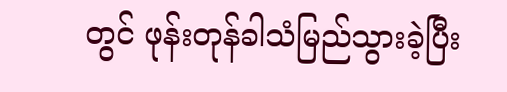တွင် ဖုန်းတုန်ခါသံမြည်သွားခဲ့ပြီး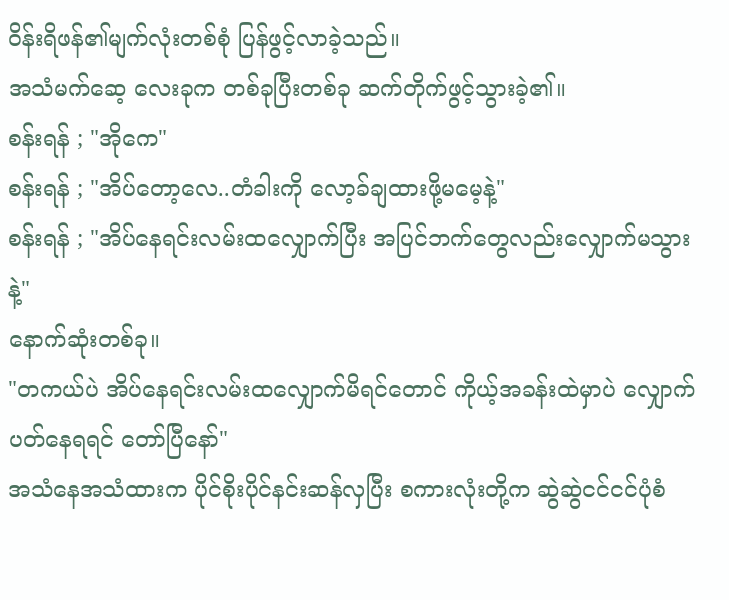ဝိန်းရိဖန်၏မျက်လုံးတစ်စုံ ပြန်ဖွင့်လာခဲ့သည်။
အသံမက်ဆေ့ လေးခုက တစ်ခုပြီးတစ်ခု ဆက်တိုက်ဖွင့်သွားခဲ့၏။
စန်းရန် ; "အိုကေ"
စန်းရန် ; "အိပ်တော့လေ..တံခါးကို လော့ခ်ချထားဖို့မမေ့နဲ့"
စန်းရန် ; "အိပ်နေရင်းလမ်းထလျှောက်ပြီး အပြင်ဘက်တွေလည်းလျှောက်မသွားနဲ့"
နောက်ဆုံးတစ်ခု။
"တကယ်ပဲ အိပ်နေရင်းလမ်းထလျှောက်မိရင်တောင် ကိုယ့်အခန်းထဲမှာပဲ လျှောက်ပတ်နေရရင် တော်ပြီနော်"
အသံနေအသံထားက ပိုင်စိုးပိုင်နင်းဆန်လှပြီး စကားလုံးတို့က ဆွဲဆွဲငင်ငင်ပုံစံ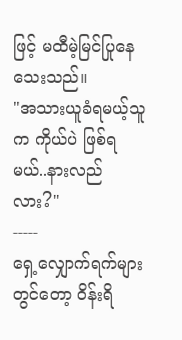ဖြင့် မထီမဲ့မြင်ပြုနေသေးသည်။
"အသားယူခံရမယ့်သူက ကိုယ်ပဲ ဖြစ်ရမယ်..နားလည်လား?"
-----
ရှေ့လျှောက်ရက်များတွင်တော့ ဝိန်းရိ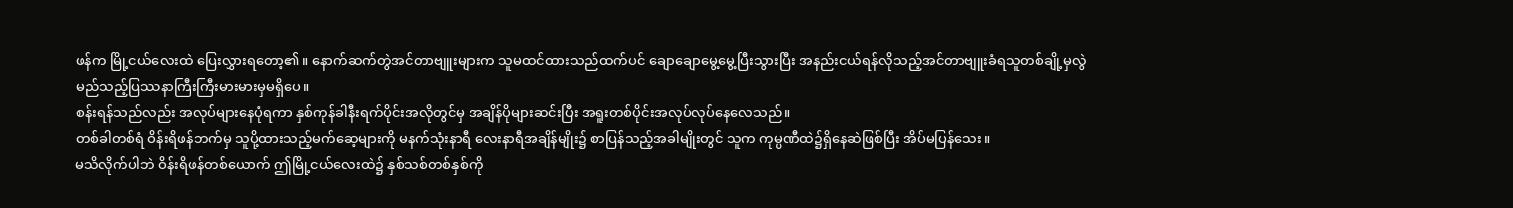ဖန်က မြို့ငယ်လေးထဲ ပြေးလွှားရတော့၏။ နောက်ဆက်တွဲအင်တာဗျူးများက သူမထင်ထားသည်ထက်ပင် ချောချောမွေ့မွေ့ပြီးသွားပြီး အနည်းငယ်ရန်လိုသည့်အင်တာဗျူးခံရသူတစ်ချို့မှလွဲ မည်သည့်ပြဿနာကြီးကြီးမားမားမှမရှိပေ။
စန်းရန်သည်လည်း အလုပ်များနေပုံရကာ နှစ်ကုန်ခါနီးရက်ပိုင်းအလိုတွင်မှ အချိန်ပိုများဆင်းပြီး အရူးတစ်ပိုင်းအလုပ်လုပ်နေလေသည်။
တစ်ခါတစ်ရံ ဝိန်းရိဖန်ဘက်မှ သူပို့ထားသည့်မက်ဆေ့များကို မနက်သုံးနာရီ လေးနာရီအချိန်မျိုး၌ စာပြန်သည့်အခါမျိုးတွင် သူက ကုမ္ပဏီထဲ၌ရှိနေဆဲဖြစ်ပြီး အိပ်မပြန်သေး။
မသိလိုက်ပါဘဲ ဝိန်းရိဖန်တစ်ယောက် ဤမြို့ငယ်လေးထဲ၌ နှစ်သစ်တစ်နှစ်ကို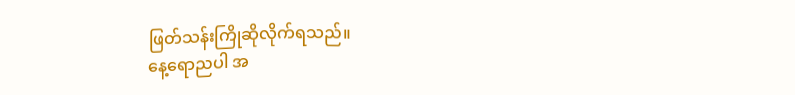ဖြတ်သန်းကြိုဆိုလိုက်ရသည်။
နေ့ရောညပါ အ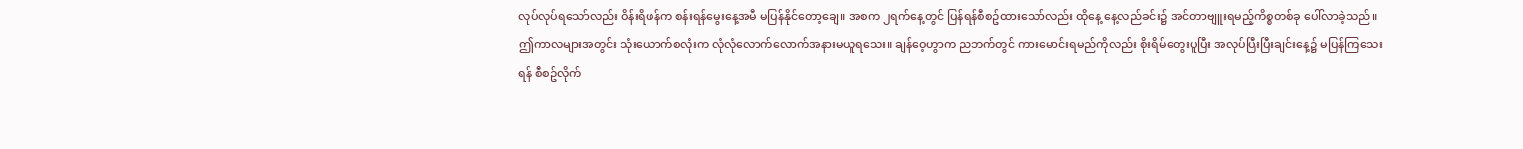လုပ်လုပ်ရသော်လည်း ဝိန်းရိဖန်က စန်းရန်မွေးနေ့အမီ မပြန်နိုင်တော့ချေ။ အစက ၂ရက်နေ့တွင် ပြန်ရန်စီစဥ်ထားသော်လည်း ထိုနေ့ နေ့လည်ခင်း၌ အင်တာဗျူးရမည့်ကိစ္စတစ်ခု ပေါ်လာခဲ့သည်။
ဤကာလများအတွင်း သုံးယောက်စလုံးက လုံလုံလောက်လောက်အနားမယူရသေး။ ချန်ဝေ့ဟွာက ညဘက်တွင် ကားမောင်းရမည်ကိုလည်း စိုးရိမ်တွေးပူပြီး အလုပ်ပြီးပြီးချင်းနေ့၌ မပြန်ကြသေးရန် စီစဥ်လိုက်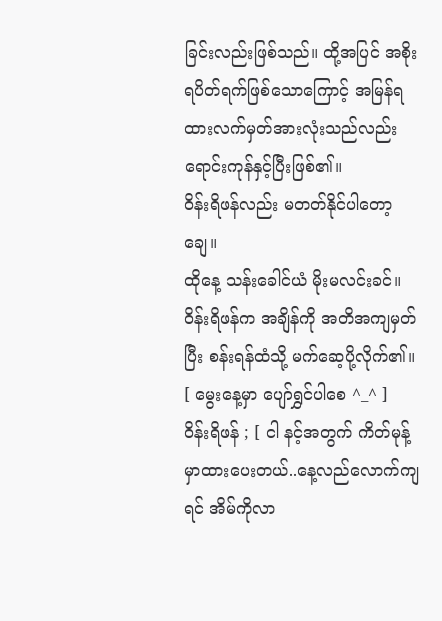ခြင်းလည်းဖြစ်သည်။ ထို့အပြင် အစိုးရပိတ်ရက်ဖြစ်သောကြောင့် အမြန်ရထားလက်မှတ်အားလုံးသည်လည်း ရောင်းကုန်နှင့်ပြီးဖြစ်၏။
ဝိန်းရိဖန်လည်း မတတ်နိုင်ပါတော့ချေ။
ထိုနေ့ သန်းခေါင်ယံ မိုးမလင်းခင်။
ဝိန်းရိဖန်က အချိန်ကို အတိအကျမှတ်ပြီး စန်းရန်ထံသို့ မက်ဆေ့ပို့လိုက်၏။
[ မွေးနေ့မှာ ပျော်ရွှင်ပါစေ ^_^ ]
ဝိန်းရိဖန် ; [ ငါ နင့်အတွက် ကိတ်မုန့်မှာထားပေးတယ်..နေ့လည်လောက်ကျရင် အိမ်ကိုလာ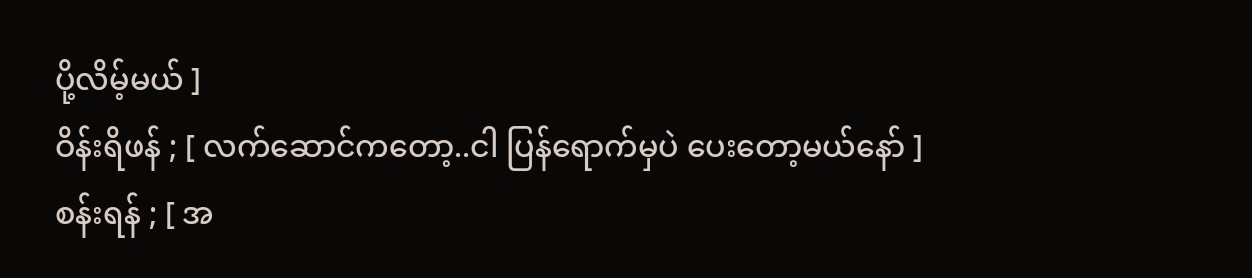ပို့လိမ့်မယ် ]
ဝိန်းရိဖန် ; [ လက်ဆောင်ကတော့..ငါ ပြန်ရောက်မှပဲ ပေးတော့မယ်နော် ]
စန်းရန် ; [ အ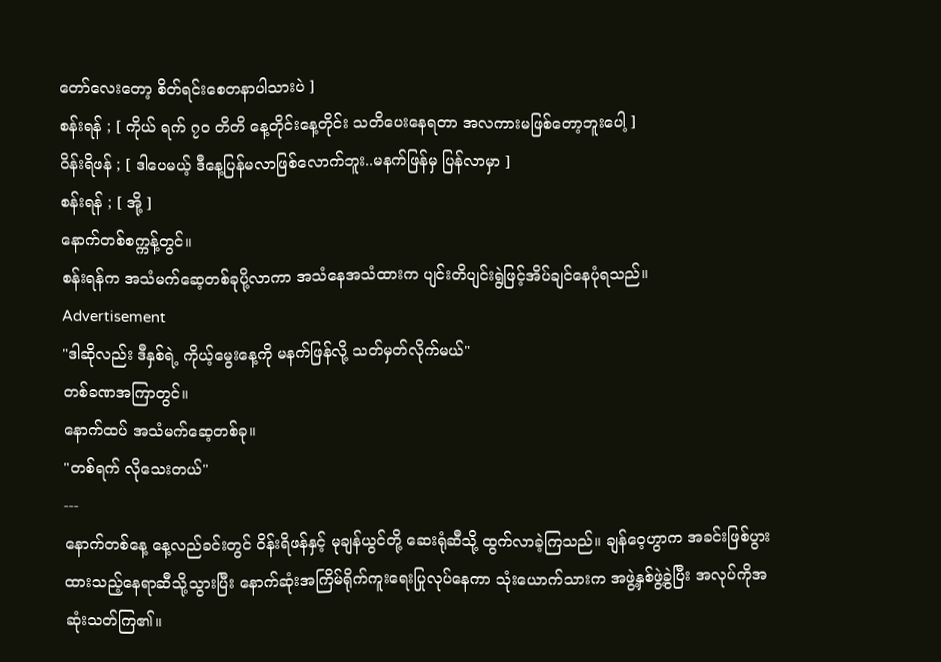တော်လေးတော့ စိတ်ရင်းစေတနာပါသားပဲ ]
စန်းရန် ; [ ကိုယ် ရက် ၇၀ တိတိ နေ့တိုင်းနေ့တိုင်း သတိပေးနေရတာ အလကားမဖြစ်တော့ဘူးပေါ့ ]
ဝိန်းရိဖန် ; [ ဒါပေမယ့် ဒီနေ့ပြန်မလာဖြစ်လောက်ဘူး..မနက်ဖြန်မှ ပြန်လာမှာ ]
စန်းရန် ; [ အို့ ]
နောက်တစ်စက္ကန့်တွင်။
စန်းရန်က အသံမက်ဆေ့တစ်ခုပို့လာကာ အသံနေအသံထားက ပျင်းတိပျင်းရွဲဖြင့်အိပ်ချင်နေပုံရသည်။
Advertisement
"ဒါဆိုလည်း ဒီနှစ်ရဲ့ ကိုယ့်မွေးနေ့ကို မနက်ဖြန်လို့ သတ်မှတ်လိုက်မယ်"
တစ်ခဏအကြာတွင်။
နောက်ထပ် အသံမက်ဆေ့တစ်ခု။
"တစ်ရက် လိုသေးတယ်"
---
နောက်တစ်နေ့ နေ့လည်ခင်းတွင် ဝိန်းရိဖန်နှင့် မုချန်ယွင်တို့ ဆေးရုံဆီသို့ ထွက်လာခဲ့ကြသည်။ ချန်ဝေ့ဟွာက အခင်းဖြစ်ပွားထားသည့်နေရာဆီသို့သွားပြီး နောက်ဆုံးအကြိမ်ရိုက်ကူးရေးပြုလုပ်နေကာ သုံးယောက်သားက အဖွဲ့နှစ်ဖွဲ့ခွဲပြီး အလုပ်ကိုအဆုံးသတ်ကြ၏။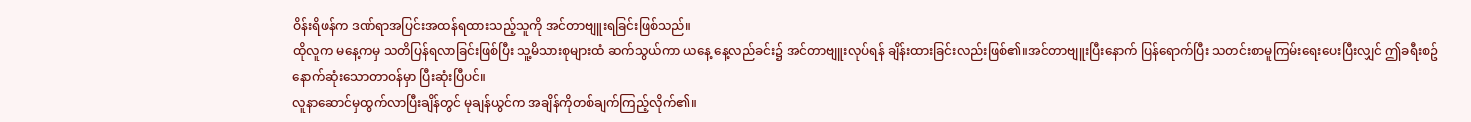ဝိန်းရိဖန်က ဒဏ်ရာအပြင်းအထန်ရထားသည့်သူကို အင်တာဗျူးရခြင်းဖြစ်သည်။
ထိုလူက မနေ့ကမှ သတိပြန်ရလာခြင်းဖြစ်ပြီး သူ့မိသားစုများထံ ဆက်သွယ်ကာ ယနေ့ နေ့လည်ခင်း၌ အင်တာဗျူးလုပ်ရန် ချိန်းထားခြင်းလည်းဖြစ်၏။အင်တာဗျူးပြီးနောက် ပြန်ရောက်ပြီး သတင်းစာမူကြမ်းရေးပေးပြီးလျှင် ဤခရီးစဥ်နောက်ဆုံးသောတာဝန်မှာ ပြီးဆုံးပြီပင်။
လူနာဆောင်မှထွက်လာပြီးချိန်တွင် မုချန်ယွင်က အချိန်ကိုတစ်ချက်ကြည့်လိုက်၏။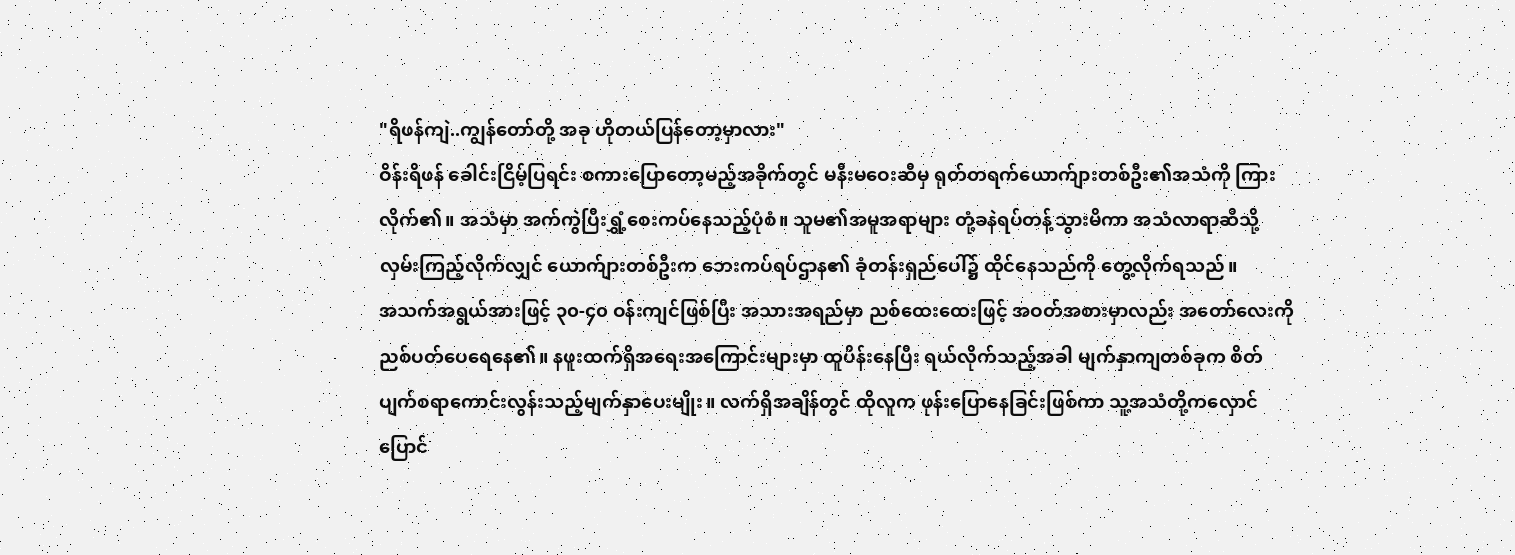"ရိဖန်ကျဲ..ကျွန်တော်တို့ အခု ဟိုတယ်ပြန်တော့မှာလား"
ဝိန်းရိဖန် ခေါင်းငြိမ့်ပြရင်း စကားပြောတော့မည့်အခိုက်တွင် မနီးမဝေးဆီမှ ရုတ်တရက်ယောက်ျားတစ်ဦး၏အသံကို ကြားလိုက်၏။ အသံမှာ အက်ကွဲပြီးရွှံ့စေးကပ်နေသည့်ပုံစံ။ သူမ၏အမူအရာများ တုံ့ခနဲရပ်တန့်သွားမိကာ အသံလာရာဆီသို့ လှမ်းကြည့်လိုက်လျှင် ယောက်ျားတစ်ဦးက ဘေးကပ်ရပ်ဌာန၏ ခုံတန်းရှည်ပေါ်၌ ထိုင်နေသည်ကို တွေ့လိုက်ရသည်။
အသက်အရွယ်အားဖြင့် ၃၀-၄၀ ဝန်းကျင်ဖြစ်ပြီး အသားအရည်မှာ ညစ်ထေးထေးဖြင့် အဝတ်အစားမှာလည်း အတော်လေးကိုညစ်ပတ်ပေရေနေ၏။ နဖူးထက်ရှိအရေးအကြောင်းများမှာ ထူပိန်းနေပြီး ရယ်လိုက်သည့်အခါ မျက်နှာကျတစ်ခုက စိတ်ပျက်စရာကောင်းလွန်းသည့်မျက်နှာပေးမျိုး။ လက်ရှိအချိန်တွင် ထိုလူက ဖုန်းပြောနေခြင်းဖြစ်ကာ သူ့အသံတို့ကလှောင်ပြောင်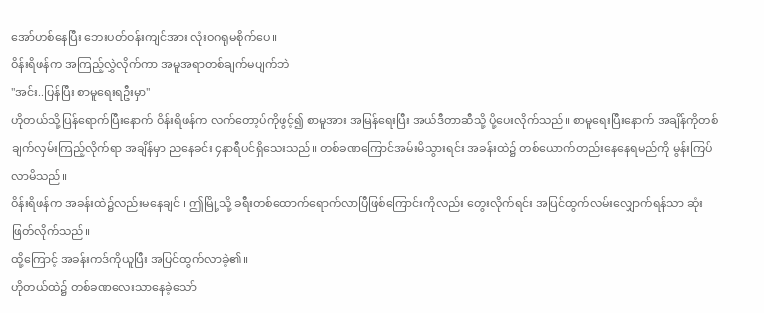အော်ဟစ်နေပြီး ဘေးပတ်ဝန်းကျင်အား လုံးဝဂရုမစိုက်ပေ။
ဝိန်းရိဖန်က အကြည့်လွှဲလိုက်ကာ အမူအရာတစ်ချက်မပျက်ဘဲ
"အင်း..ပြန်ပြီး စာမူရေးရဦးမှာ"
ဟိုတယ်သို့ပြန်ရောက်ပြီးနောက် ဝိန်းရိဖန်က လက်တော့ပ်ကိုဖွင့်၍ စာမူအား အမြန်ရေးပြီး အယ်ဒီတာဆီသို့ ပို့ပေးလိုက်သည်။ စာမူရေးပြီးနောက် အချိန်ကိုတစ်ချက်လှမ်းကြည့်လိုက်ရာ အချိန်မှာ ညနေခင်း ၄နာရီပင်ရှိသေးသည်။ တစ်ခဏကြောင်အမ်းမိသွားရင်း အခန်းထဲ၌ တစ်ယောက်တည်းနေနေရမည်ကို မွန်းကြပ်လာမိသည်။
ဝိန်းရိဖန်က အခန်းထဲ၌လည်းမနေချင် ၊ ဤမြို့သို့ ခရီးတစ်ထောက်ရောက်လာပြီဖြစ်ကြောင်းကိုလည်း တွေးလိုက်ရင်း အပြင်ထွက်လမ်းလျှောက်ရန်သာ ဆုံးဖြတ်လိုက်သည်။
ထို့ကြောင့် အခန်းကဒ်ကိုယူပြီး အပြင်ထွက်လာခဲ့၏။
ဟိုတယ်ထဲ၌ တစ်ခဏလေးသာနေခဲ့သော်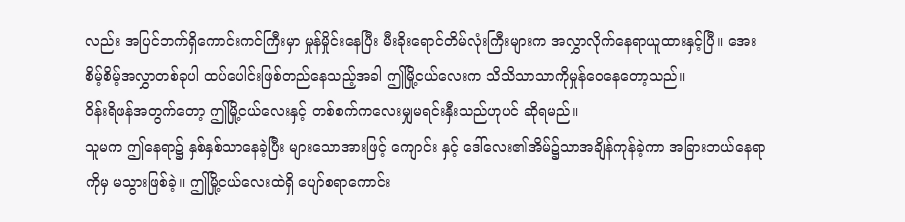လည်း အပြင်ဘက်ရှိကောင်းကင်ကြီးမှာ မှုန်မှိုင်းနေပြီး မီးခိုးရောင်တိမ်လုံးကြီးများက အလွှာလိုက်နေရာယူထားနှင့်ပြီ။ အေးစိမ့်စိမ့်အလွှာတစ်ခုပါ ထပ်ပေါင်းဖြစ်တည်နေသည့်အခါ ဤမြို့ငယ်လေးက သိသိသာသာကိုမှုန်ဝေနေတော့သည်။
ဝိန်းရိဖန်အတွက်တော့ ဤမြို့ငယ်လေးနှင့် တစ်စက်ကလေးမျှမရင်းနှီးသည်ဟုပင် ဆိုရမည်။
သူမက ဤနေရာ၌ နှစ်နှစ်သာနေခဲ့ပြီး များသောအားဖြင့် ကျောင်း နှင့် ဒေါ်လေး၏အိမ်၌သာအချိန်ကုန်ခဲ့ကာ အခြားဘယ်နေရာကိုမှ မသွားဖြစ်ခဲ့။ ဤမြို့ငယ်လေးထဲရှိ ပျော်စရာကောင်း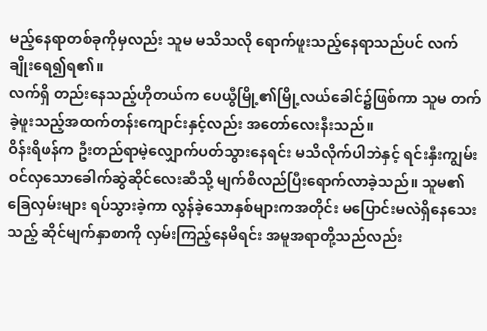မည့်နေရာတစ်ခုကိုမှလည်း သူမ မသိသလို ရောက်ဖူးသည့်နေရာသည်ပင် လက်ချိုးရေ၍ရ၏။
လက်ရှိ တည်းနေသည့်ဟိုတယ်က ပေယွီမြို့၏မြို့လယ်ခေါင်၌ဖြစ်ကာ သူမ တက်ခဲ့ဖူးသည့်အထက်တန်းကျောင်းနှင့်လည်း အတော်လေးနီးသည်။
ဝိန်းရိဖန်က ဦးတည်ရာမဲ့လျှောက်ပတ်သွားနေရင်း မသိလိုက်ပါဘဲနှင့် ရင်းနှီးကျွမ်းဝင်လှသောခေါက်ဆွဲဆိုင်လေးဆီသို့ မျက်စိလည်ပြီးရောက်လာခဲ့သည်။ သူမ၏ခြေလှမ်းများ ရပ်သွားခဲ့ကာ လွန်ခဲ့သောနှစ်များကအတိုင်း မပြောင်းမလဲရှိနေသေးသည့် ဆိုင်မျက်နှာစာကို လှမ်းကြည့်နေမိရင်း အမူအရာတို့သည်လည်း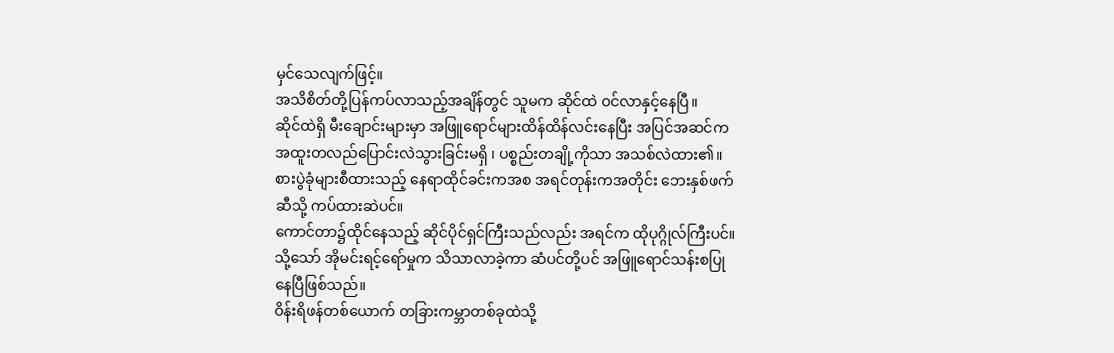မှင်သေလျက်ဖြင့်။
အသိစိတ်တို့ပြန်ကပ်လာသည့်အချိန်တွင် သူမက ဆိုင်ထဲ ဝင်လာနှင့်နေပြီ။
ဆိုင်ထဲရှိ မီးချောင်းများမှာ အဖြူရောင်များထိန်ထိန်လင်းနေပြီး အပြင်အဆင်က အထူးတလည်ပြောင်းလဲသွားခြင်းမရှိ ၊ ပစ္စည်းတချို့ကိုသာ အသစ်လဲထား၏။ စားပွဲခုံများစီထားသည့် နေရာထိုင်ခင်းကအစ အရင်တုန်းကအတိုင်း ဘေးနှစ်ဖက်ဆီသို့ ကပ်ထားဆဲပင်။
ကောင်တာ၌ထိုင်နေသည့် ဆိုင်ပိုင်ရှင်ကြီးသည်လည်း အရင်က ထိုပုဂ္ဂိုလ်ကြီးပင်။
သို့သော် အိုမင်းရင့်ရော်မှုက သိသာလာခဲ့ကာ ဆံပင်တို့ပင် အဖြူရောင်သန်းစပြုနေပြီဖြစ်သည်။
ဝိန်းရိဖန်တစ်ယောက် တခြားကမ္ဘာတစ်ခုထဲသို့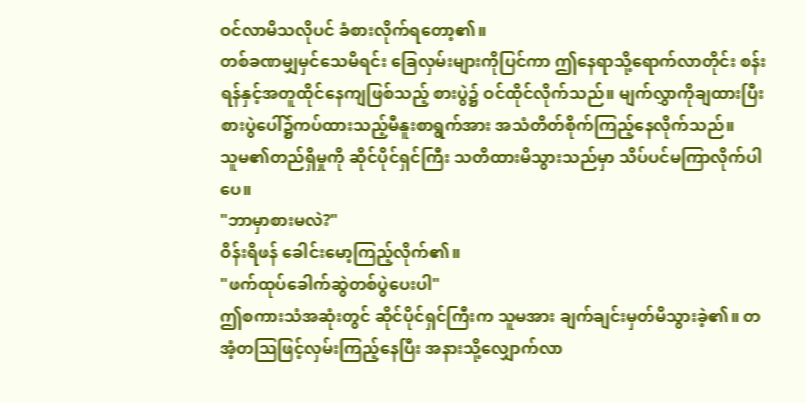ဝင်လာမိသလိုပင် ခံစားလိုက်ရတော့၏။
တစ်ခဏမျှမှင်သေမိရင်း ခြေလှမ်းများကိုပြင်ကာ ဤနေရာသို့ရောက်လာတိုင်း စန်းရန်နှင့်အတူထိုင်နေကျဖြစ်သည့် စားပွဲ၌ ဝင်ထိုင်လိုက်သည်။ မျက်လွှာကိုချထားပြီး စားပွဲပေါ်၌ကပ်ထားသည့်မီနူးစာရွက်အား အသံတိတ်စိုက်ကြည့်နေလိုက်သည်။
သူမ၏တည်ရှိမှုကို ဆိုင်ပိုင်ရှင်ကြီး သတိထားမိသွားသည်မှာ သိပ်ပင်မကြာလိုက်ပါပေ။
"ဘာမှာစားမလဲ?"
ဝိန်းရိဖန် ခေါင်းမော့ကြည့်လိုက်၏။
"ဖက်ထုပ်ခေါက်ဆွဲတစ်ပွဲပေးပါ"
ဤစကားသံအဆုံးတွင် ဆိုင်ပိုင်ရှင်ကြီးက သူမအား ချက်ချင်းမှတ်မိသွားခဲ့၏။ တအံ့တသြဖြင့်လှမ်းကြည့်နေပြီး အနားသို့လျှောက်လာ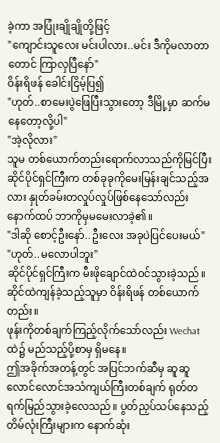ခဲ့ကာ အပြုံးချိုချိုတို့ဖြင့်
"ကျောင်းသူလေး မင်းပါလား..မင်း ဒီကိုမလာတာတောင် ကြာလှပြီနော်"
ဝိန်းရိဖန် ခေါင်းငြိမ့်ပြ၍
"ဟုတ်..စာမေးပွဲဖြေပြီးသွားတော့ ဒီမြို့မှာ ဆက်မနေတော့လို့ပါ"
"အဲ့လိုလား"
သူမ တစ်ယောက်တည်းရောက်လာသည်ကိုမြင်ပြီး ဆိုင်ပိုင်ရှင်ကြီးက တစ်ခုခုကိုမေးမြန်းချင်သည့်အလား နှုတ်ခမ်းတလှုပ်လှုပ်ဖြစ်နေသော်လည်း နောက်ထပ် ဘာကိုမှမမေးလာခဲ့၏။
"ဒါဆို စောင့်ဦးနော်..ဦးလေး အခုပဲပြင်ပေးမယ်"
"ဟုတ်..မလောပါဘူး"
ဆိုင်ပိုင်ရှင်ကြီးက မီးဖိုချောင်ထဲဝင်သွားခဲ့သည်။
ဆိုင်ထဲကျန်ခဲ့သည့်သူမှာ ဝိန်းရိဖန် တစ်ယောက်တည်း။
ဖုန်းကိုတစ်ချက်ကြည့်လိုက်သော်လည်း Wechat ထဲ၌ မည်သည့်ပို့စာမှ ရှိမနေ။
ဤအခိုက်အတန့်တွင် အပြင်ဘက်ဆီမှ ဆူဆူလောင်လောင်အသံကျယ်ကြီးတစ်ချက် ရုတ်တရက်မြည်သွားခဲ့လေသည်။ ပွတ်ညှပ်သပ်နေသည့်တိမ်လုံးကြီးများက နောက်ဆုံး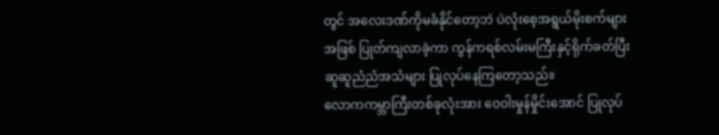တွင် အလေးဒဏ်ကိုမခံနိုင်တော့ဘဲ ပဲလုံးစေ့အရွယ်မိုးစက်များအဖြစ် ပြုတ်ကျလာခဲ့ကာ ကွန်ကရစ်လမ်းမကြီးနှင့်ရိုက်ခတ်ပြီး ဆူဆူညံညံအသံများ ပြုလုပ်နေကြတော့သည်။
လောကကမ္ဘာကြီးတစ်ခုလုံးအား ဝေဝါးမှုန်မှိုင်းအောင် ပြုလုပ်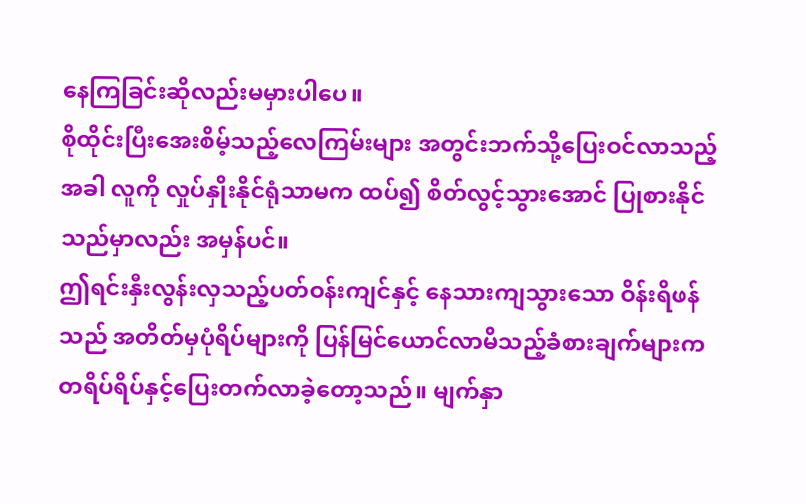နေကြခြင်းဆိုလည်းမမှားပါပေ။
စိုထိုင်းပြီးအေးစိမ့်သည့်လေကြမ်းများ အတွင်းဘက်သို့ပြေးဝင်လာသည့်အခါ လူကို လှုပ်နှိုးနိုင်ရုံသာမက ထပ်၍ စိတ်လွင့်သွားအောင် ပြုစားနိုင်သည်မှာလည်း အမှန်ပင်။
ဤရင်းနှီးလွန်းလှသည့်ပတ်ဝန်းကျင်နှင့် နေသားကျသွားသော ဝိန်းရိဖန်သည် အတိတ်မှပုံရိပ်များကို ပြန်မြင်ယောင်လာမိသည့်ခံစားချက်များက တရိပ်ရိပ်နှင့်ပြေးတက်လာခဲ့တော့သည်။ မျက်နှာ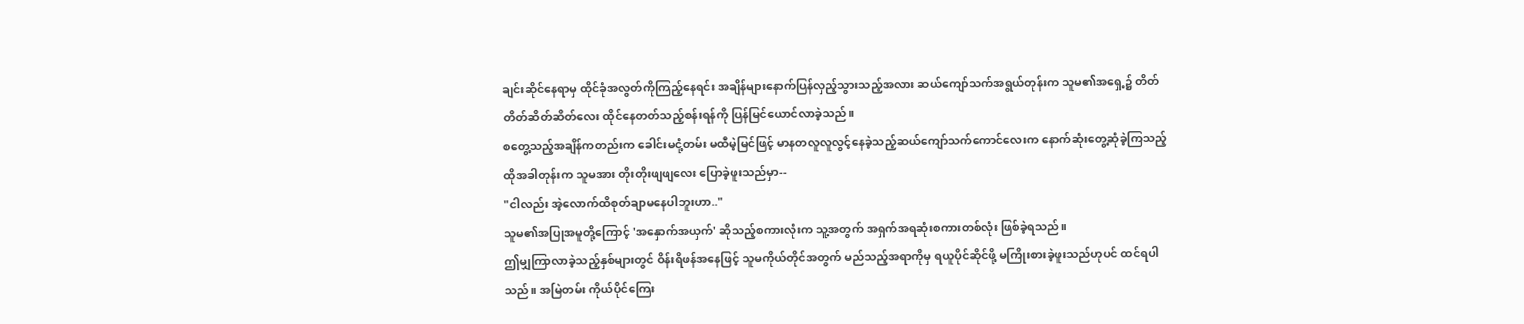ချင်းဆိုင်နေရာမှ ထိုင်ခုံအလွတ်ကိုကြည့်နေရင်း အချိန်များနောက်ပြန်လှည့်သွားသည့်အလား ဆယ်ကျော်သက်အရွယ်တုန်းက သူမ၏အရှေ့၌ တိတ်တိတ်ဆိတ်ဆိတ်လေး ထိုင်နေတတ်သည့်စန်းရန်ကို ပြန်မြင်ယောင်လာခဲ့သည်။
စတွေ့သည့်အချိန်ကတည်းက ခေါင်းမငုံ့တမ်း မထီမဲ့မြင်ဖြင့် မာနတလူလူလွင့်နေခဲ့သည့်ဆယ်ကျော်သက်ကောင်လေးက နောက်ဆုံးတွေ့ဆုံခဲ့ကြသည့် ထိုအခါတုန်းက သူမအား တိုးတိုးဖျဖျလေး ပြောခဲ့ဖူးသည်မှာ--
"ငါလည်း အဲ့လောက်ထိစုတ်ချာမနေပါဘူးဟာ.."
သူမ၏အပြုအမူတို့ကြောင့် 'အနှောက်အယှက်' ဆိုသည့်စကားလုံးက သူ့အတွက် အရှက်အရဆုံးစကားတစ်လုံး ဖြစ်ခဲ့ရသည်။
ဤမျှကြာလာခဲ့သည့်နှစ်များတွင် ဝိန်းရိဖန်အနေဖြင့် သူမကိုယ်တိုင်အတွက် မည်သည့်အရာကိုမှ ရယူပိုင်ဆိုင်ဖို့ မကြိုးစားခဲ့ဖူးသည်ဟုပင် ထင်ရပါသည်။ အမြဲတမ်း ကိုယ်ပိုင်ကြေး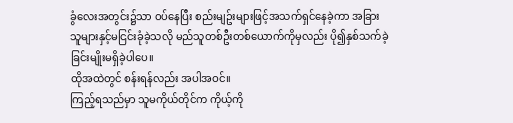ခွံလေးအတွင်း၌သာ ဝပ်နေပြီး စည်းမျဥ်းများဖြင့်အသက်ရှင်နေခဲ့ကာ အခြားသူများနှင့်မငြင်းခုံခဲ့သလို မည်သူတစ်ဦးတစ်ယောက်ကိုမှလည်း ပို၍နှစ်သက်ခဲ့ခြင်းမျိုးမရှိခဲ့ပါပေ။
ထိုအထဲတွင် စန်းရန်လည်း အပါအဝင်။
ကြည့်ရသည်မှာ သူမကိုယ်တိုင်က ကိုယ့်ကို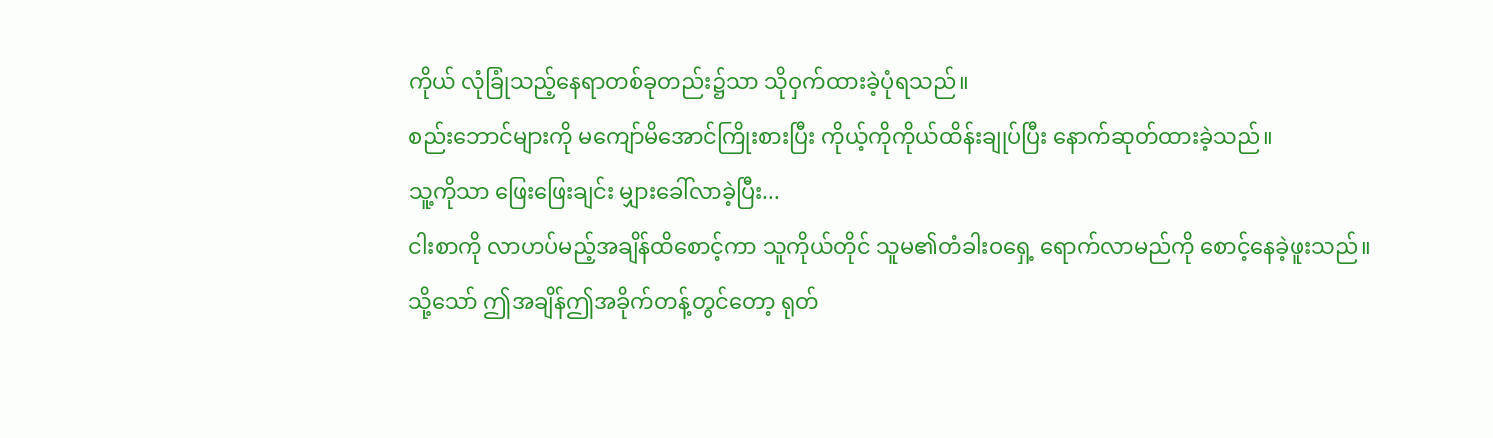ကိုယ် လုံခြုံသည့်နေရာတစ်ခုတည်း၌သာ သိုဝှက်ထားခဲ့ပုံရသည်။
စည်းဘောင်များကို မကျော်မိအောင်ကြိုးစားပြီး ကိုယ့်ကိုကိုယ်ထိန်းချုပ်ပြီး နောက်ဆုတ်ထားခဲ့သည်။
သူ့ကိုသာ ဖြေးဖြေးချင်း မျှားခေါ်လာခဲ့ပြီး...
ငါးစာကို လာဟပ်မည့်အချိန်ထိစောင့်ကာ သူကိုယ်တိုင် သူမ၏တံခါးဝရှေ့ ရောက်လာမည်ကို စောင့်နေခဲ့ဖူးသည်။
သို့သော် ဤအချိန်ဤအခိုက်တန့်တွင်တော့ ရုတ်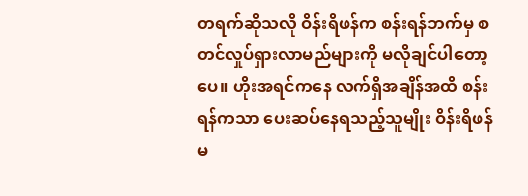တရက်ဆိုသလို ဝိန်းရိဖန်က စန်းရန်ဘက်မှ စတင်လှုပ်ရှားလာမည်များကို မလိုချင်ပါတော့ပေ။ ဟိုးအရင်ကနေ လက်ရှိအချိန်အထိ စန်းရန်ကသာ ပေးဆပ်နေရသည့်သူမျိုး ဝိန်းရိဖန် မ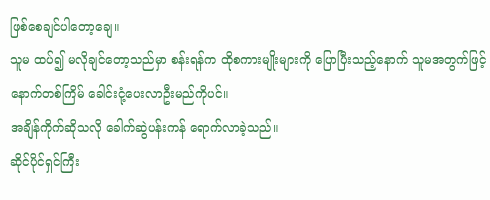ဖြစ်စေချင်ပါတော့ချေ။
သူမ ထပ်၍ မလိုချင်တော့သည်မှာ စန်းရန်က ထိုစကားမျိုးများကို ပြောပြီးသည့်နောက် သူမအတွက်ဖြင့် နောက်တစ်ကြိမ် ခေါင်းငုံ့ပေးလာဦးမည်ကိုပင်။
အချိန်ကိုက်ဆိုသလို ခေါက်ဆွဲပန်းကန် ရောက်လာခဲ့သည်။
ဆိုင်ပိုင်ရှင်ကြီး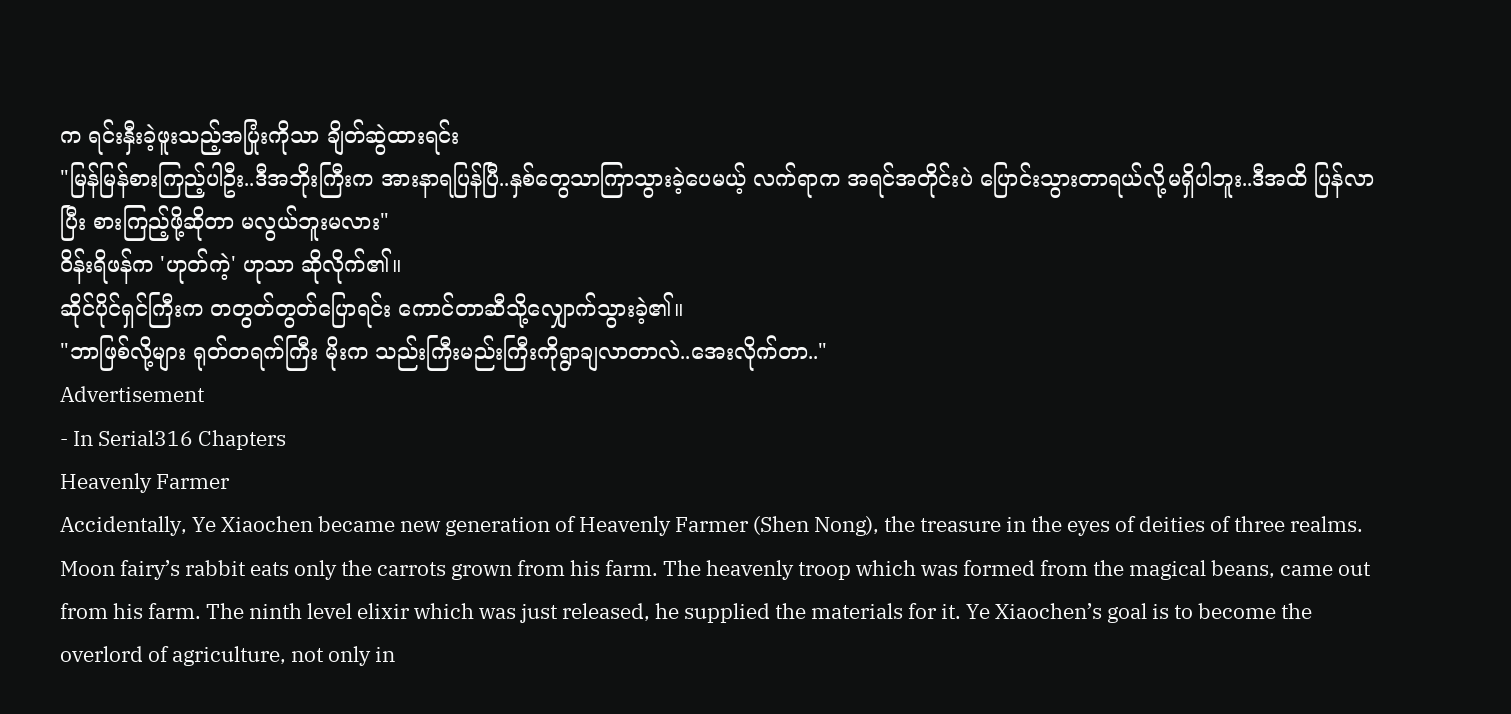က ရင်းနှီးခဲ့ဖူးသည့်အပြုံးကိုသာ ချိတ်ဆွဲထားရင်း
"မြန်မြန်စားကြည့်ပါဦး..ဒီအဘိုးကြီးက အားနာရပြန်ပြီ..နှစ်တွေသာကြာသွားခဲ့ပေမယ့် လက်ရာက အရင်အတိုင်းပဲ ပြောင်းသွားတာရယ်လို့မရှိပါဘူး..ဒီအထိ ပြန်လာပြီး စားကြည့်ဖို့ဆိုတာ မလွယ်ဘူးမလား"
ဝိန်းရိဖန်က 'ဟုတ်ကဲ့' ဟုသာ ဆိုလိုက်၏။
ဆိုင်ပိုင်ရှင်ကြီးက တတွတ်တွတ်ပြောရင်း ကောင်တာဆီသို့လျှောက်သွားခဲ့၏။
"ဘာဖြစ်လို့များ ရုတ်တရက်ကြီး မိုးက သည်းကြီးမည်းကြီးကိုရွာချလာတာလဲ..အေးလိုက်တာ.."
Advertisement
- In Serial316 Chapters
Heavenly Farmer
Accidentally, Ye Xiaochen became new generation of Heavenly Farmer (Shen Nong), the treasure in the eyes of deities of three realms. Moon fairy’s rabbit eats only the carrots grown from his farm. The heavenly troop which was formed from the magical beans, came out from his farm. The ninth level elixir which was just released, he supplied the materials for it. Ye Xiaochen’s goal is to become the overlord of agriculture, not only in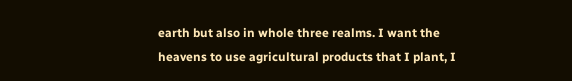earth but also in whole three realms. I want the heavens to use agricultural products that I plant, I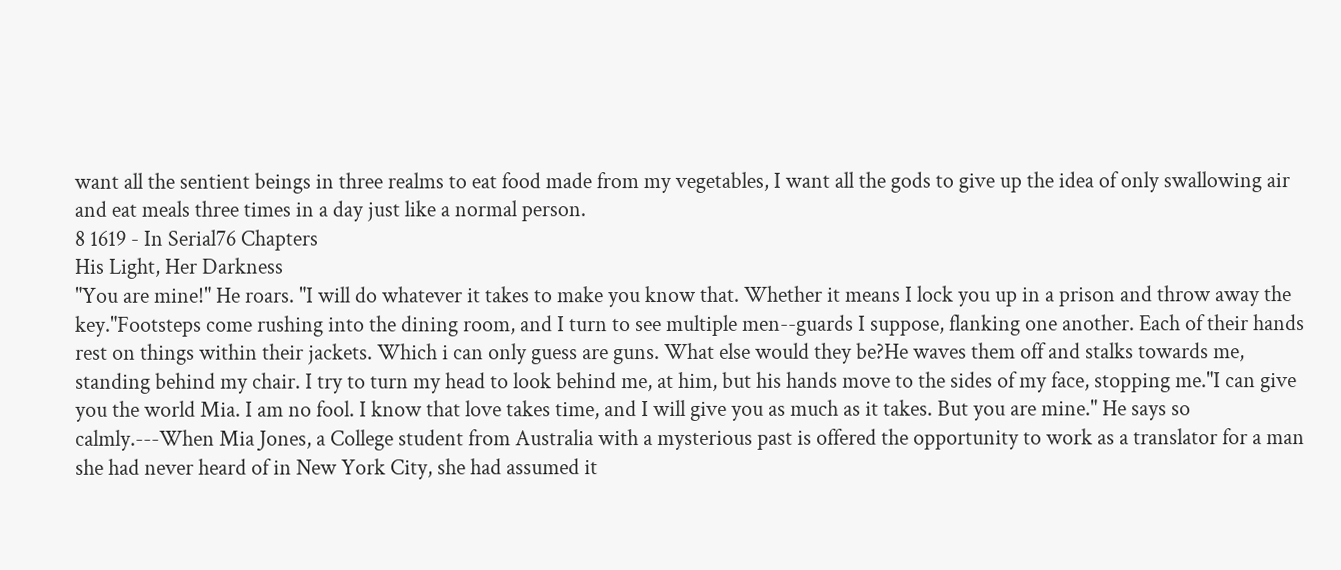want all the sentient beings in three realms to eat food made from my vegetables, I want all the gods to give up the idea of only swallowing air and eat meals three times in a day just like a normal person.
8 1619 - In Serial76 Chapters
His Light, Her Darkness
"You are mine!" He roars. "I will do whatever it takes to make you know that. Whether it means I lock you up in a prison and throw away the key."Footsteps come rushing into the dining room, and I turn to see multiple men--guards I suppose, flanking one another. Each of their hands rest on things within their jackets. Which i can only guess are guns. What else would they be?He waves them off and stalks towards me, standing behind my chair. I try to turn my head to look behind me, at him, but his hands move to the sides of my face, stopping me."I can give you the world Mia. I am no fool. I know that love takes time, and I will give you as much as it takes. But you are mine." He says so calmly.---When Mia Jones, a College student from Australia with a mysterious past is offered the opportunity to work as a translator for a man she had never heard of in New York City, she had assumed it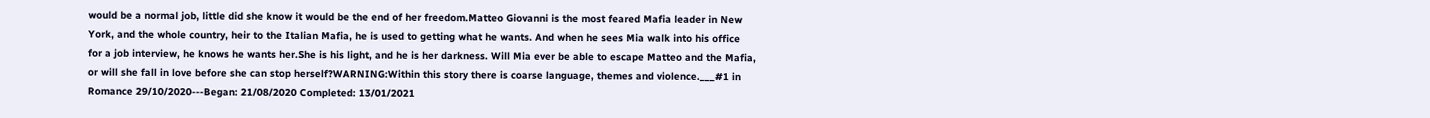would be a normal job, little did she know it would be the end of her freedom.Matteo Giovanni is the most feared Mafia leader in New York, and the whole country, heir to the Italian Mafia, he is used to getting what he wants. And when he sees Mia walk into his office for a job interview, he knows he wants her.She is his light, and he is her darkness. Will Mia ever be able to escape Matteo and the Mafia, or will she fall in love before she can stop herself?WARNING:Within this story there is coarse language, themes and violence.___#1 in Romance 29/10/2020---Began: 21/08/2020 Completed: 13/01/2021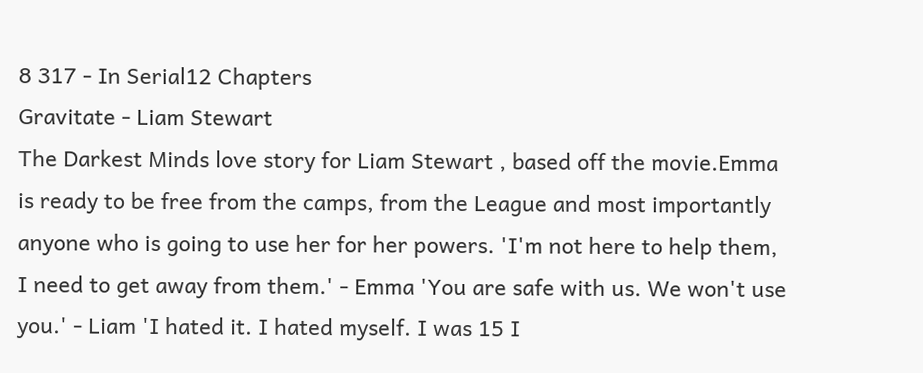8 317 - In Serial12 Chapters
Gravitate - Liam Stewart
The Darkest Minds love story for Liam Stewart , based off the movie.Emma is ready to be free from the camps, from the League and most importantly anyone who is going to use her for her powers. 'I'm not here to help them, I need to get away from them.' - Emma 'You are safe with us. We won't use you.' - Liam 'I hated it. I hated myself. I was 15 I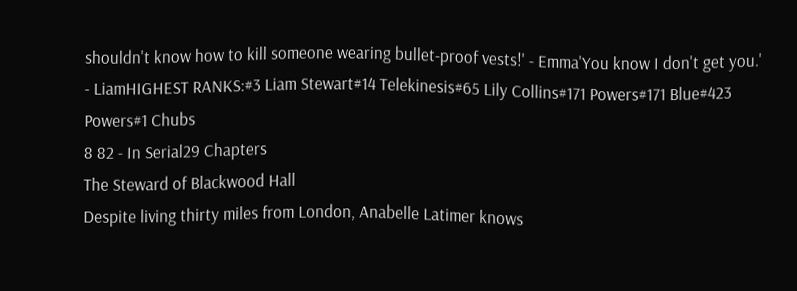shouldn't know how to kill someone wearing bullet-proof vests!' - Emma'You know I don't get you.' - LiamHIGHEST RANKS:#3 Liam Stewart#14 Telekinesis#65 Lily Collins#171 Powers#171 Blue#423 Powers#1 Chubs
8 82 - In Serial29 Chapters
The Steward of Blackwood Hall
Despite living thirty miles from London, Anabelle Latimer knows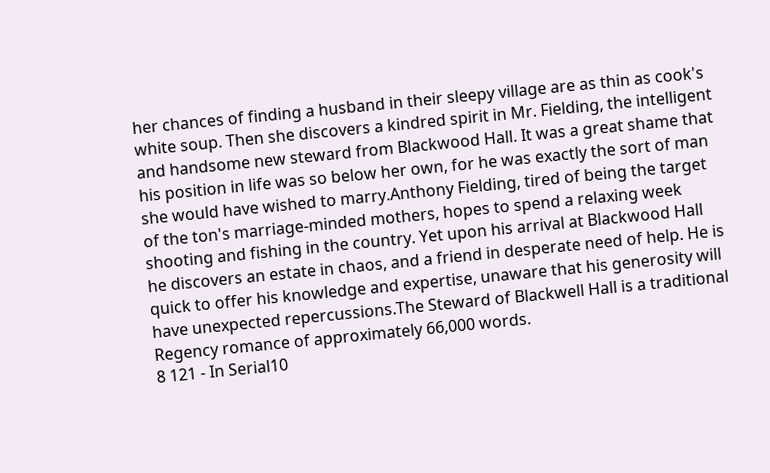her chances of finding a husband in their sleepy village are as thin as cook's white soup. Then she discovers a kindred spirit in Mr. Fielding, the intelligent and handsome new steward from Blackwood Hall. It was a great shame that his position in life was so below her own, for he was exactly the sort of man she would have wished to marry.Anthony Fielding, tired of being the target of the ton's marriage-minded mothers, hopes to spend a relaxing week shooting and fishing in the country. Yet upon his arrival at Blackwood Hall he discovers an estate in chaos, and a friend in desperate need of help. He is quick to offer his knowledge and expertise, unaware that his generosity will have unexpected repercussions.The Steward of Blackwell Hall is a traditional Regency romance of approximately 66,000 words.
8 121 - In Serial10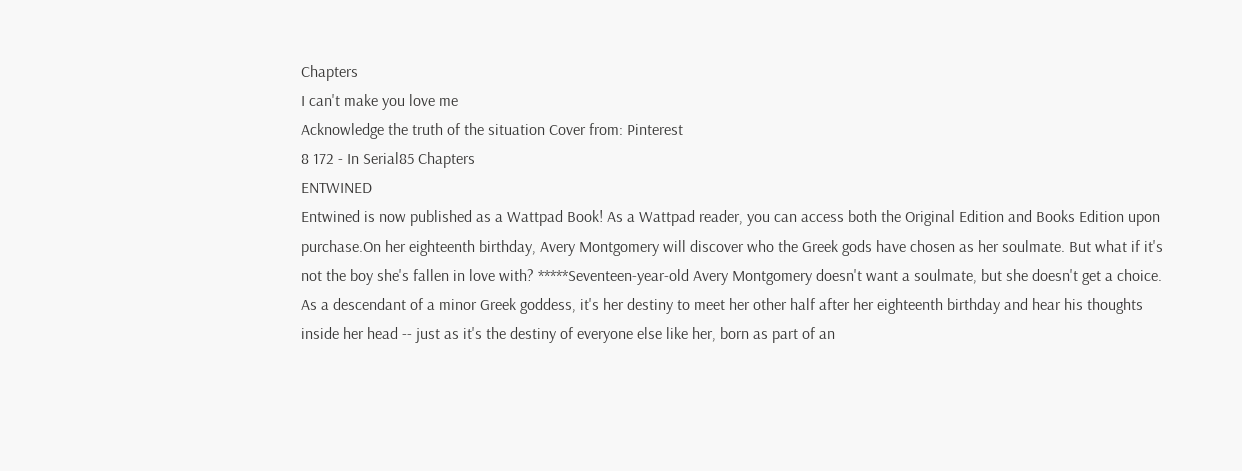Chapters
I can't make you love me
Acknowledge the truth of the situation Cover from: Pinterest
8 172 - In Serial85 Chapters
ENTWINED
Entwined is now published as a Wattpad Book! As a Wattpad reader, you can access both the Original Edition and Books Edition upon purchase.On her eighteenth birthday, Avery Montgomery will discover who the Greek gods have chosen as her soulmate. But what if it's not the boy she's fallen in love with? *****Seventeen-year-old Avery Montgomery doesn't want a soulmate, but she doesn't get a choice. As a descendant of a minor Greek goddess, it's her destiny to meet her other half after her eighteenth birthday and hear his thoughts inside her head -- just as it's the destiny of everyone else like her, born as part of an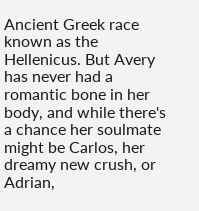Ancient Greek race known as the Hellenicus. But Avery has never had a romantic bone in her body, and while there's a chance her soulmate might be Carlos, her dreamy new crush, or Adrian,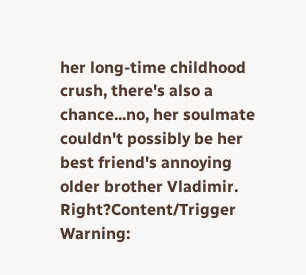her long-time childhood crush, there's also a chance...no, her soulmate couldn't possibly be her best friend's annoying older brother Vladimir. Right?Content/Trigger Warning: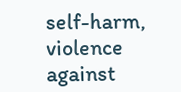self-harm, violence against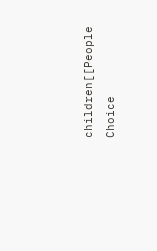children[[People Choice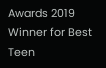Awards 2019 Winner for Best Teen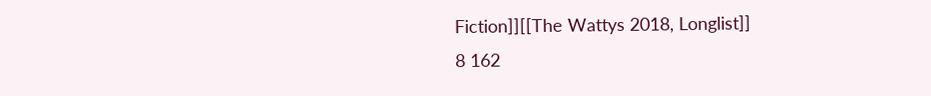Fiction]][[The Wattys 2018, Longlist]]
8 162